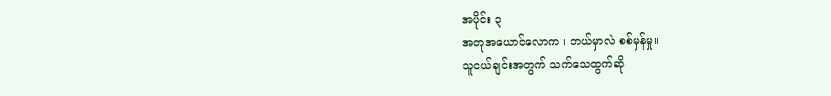အပိုင်း ၃
အတုအယောင်လောက ၊ ဘယ်မှာလဲ စစ်မှန်မှု။
သူငယ်ချင်းအတွက် သက်သေထွက်ဆို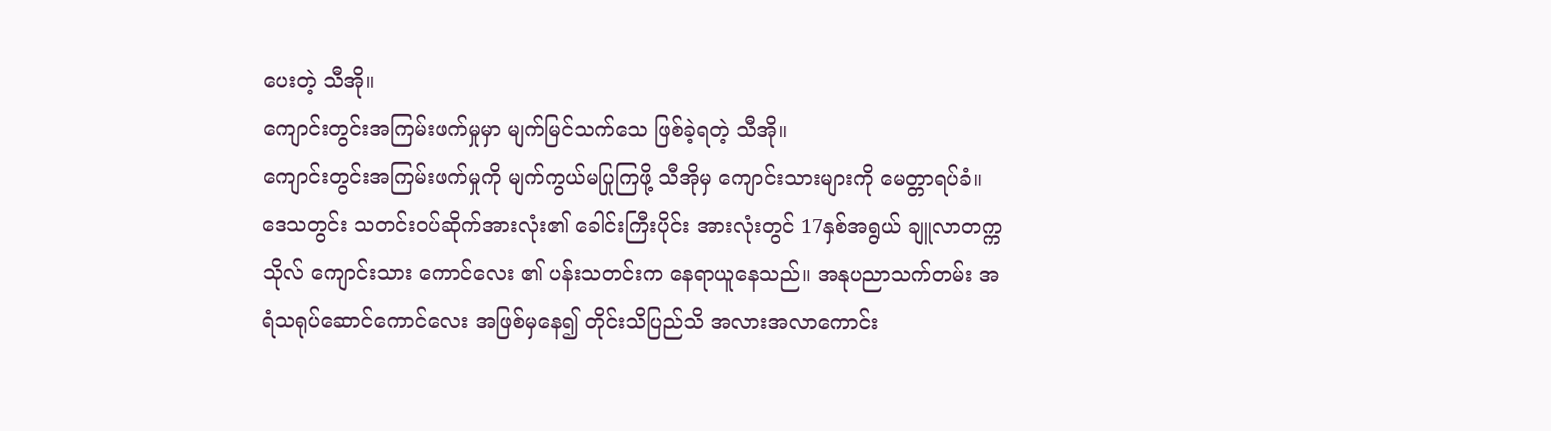ပေးတဲ့ သီအို။
ကျောင်းတွင်းအကြမ်းဖက်မှုမှာ မျက်မြင်သက်သေ ဖြစ်ခဲ့ရတဲ့ သီအို။
ကျောင်းတွင်းအကြမ်းဖက်မှုကို မျက်ကွယ်မပြုကြဖို့ သီအိုမှ ကျောင်းသားများကို မေတ္တာရပ်ခံ။
ဒေသတွင်း သတင်းဝပ်ဆိုက်အားလုံး၏ ခေါင်းကြီးပိုင်း အားလုံးတွင် 17နှစ်အရွယ် ချူလာတက္ကသိုလ် ကျောင်းသား ကောင်လေး ၏ ပန်းသတင်းက နေရာယူနေသည်။ အနုပညာသက်တမ်း အရံသရုပ်ဆောင်ကောင်လေး အဖြစ်မှနေ၍ တိုင်းသိပြည်သိ အလားအလာကောင်း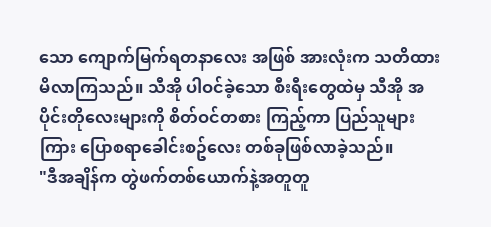သော ကျောက်မြက်ရတနာလေး အဖြစ် အားလုံးက သတိထားမိလာကြသည်။ သီအို ပါဝင်ခဲ့သော စီးရီးတွေထဲမှ သီအို အပိုင်းတိုလေးများကို စိတ်ဝင်တစား ကြည့်ကာ ပြည်သူများကြား ပြောစရာခေါင်းစဥ်လေး တစ်ခုဖြစ်လာခဲ့သည်။
"ဒီအချိန်က တွဲဖက်တစ်ယောက်နဲ့အတူတူ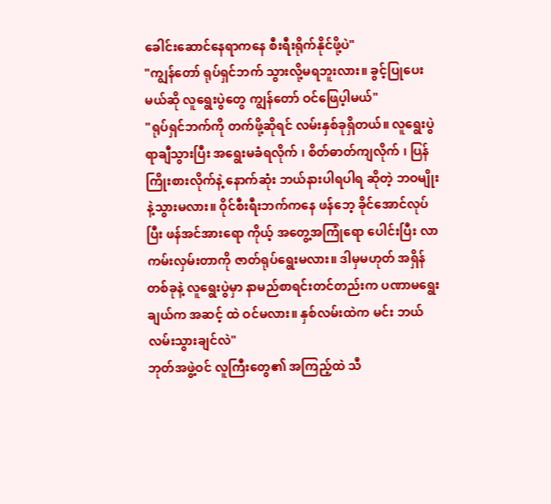ခေါင်းဆောင်နေရာကနေ စီးရီးရိုက်နိုင်ဖို့ပဲ"
"ကျွန်တော် ရုပ်ရှင်ဘက် သွားလို့မရဘူးလား။ ခွင့်ပြုပေးမယ်ဆို လူရွေးပွဲတွေ ကျွန်တော် ဝင်ဖြေပ့ါမယ်"
"ရုပ်ရှင်ဘက်ကို တက်ဖို့ဆိုရင် လမ်းနှစ်ခုရှိတယ်။ လူရွေးပွဲ ရာချီသွားပြီး အရွေးမခံရလိုက် ၊ စိတ်ဓာတ်ကျလိုက် ၊ ပြန်ကြိုးစားလိုက်နဲ့ နောက်ဆုံး ဘယ်နားပါရပါရ ဆိုတဲ့ ဘဝမျိုးနဲ့သွားမလား။ ဝိုင်စီးရီးဘက်ကနေ ဖန်ဘေ့ ခိုင်အောင်လုပ်ပြီး ဖန်အင်အားရော ကိုယ့် အတွေ့အကြုံရော ပေါင်းပြီး လာကမ်းလှမ်းတာကို ဇာတ်ရုပ်ရွေးမလား။ ဒါမှမဟုတ် အရှိန်တစ်ခုနဲ့ လူရွေးပွဲမှာ နာမည်စာရင်းတင်တည်းက ပဏာမရွေးချယ်က အဆင့် ထဲ ဝင်မလား။ နှစ်လမ်းထဲက မင်း ဘယ်လမ်းသွားချင်လဲ"
ဘုတ်အဖွဲ့ဝင် လူကြီးတွေ၏ အကြည့်ထဲ သီ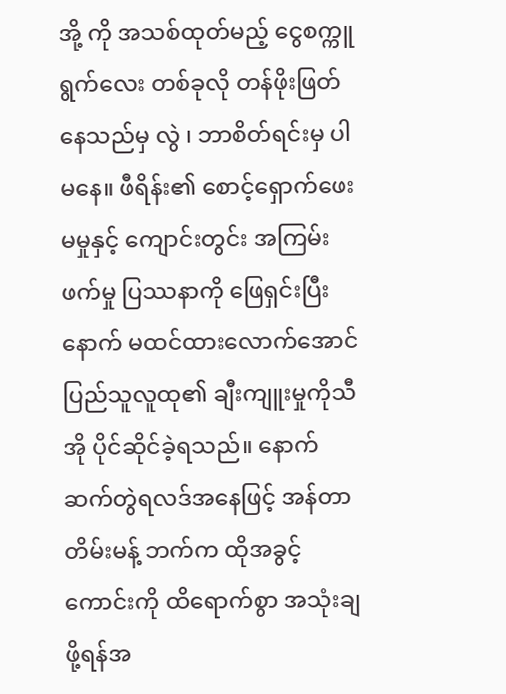အို့ ကို အသစ်ထုတ်မည့် ငွေစက္ကူရွက်လေး တစ်ခုလို တန်ဖိုးဖြတ်နေသည်မှ လွဲ ၊ ဘာစိတ်ရင်းမှ ပါမနေ။ ဖီရိန်း၏ စောင့်ရှောက်ဖေးမမှုနှင့် ကျောင်းတွင်း အကြမ်းဖက်မှု ပြဿနာကို ဖြေရှင်းပြီးနောက် မထင်ထားလောက်အောင် ပြည်သူလူထု၏ ချီးကျူးမှုကိုသီအို ပိုင်ဆိုင်ခဲ့ရသည်။ နောက်ဆက်တွဲရလဒ်အနေဖြင့် အန်တာတိမ်းမန့် ဘက်က ထိုအခွင့် ကောင်းကို ထိရောက်စွာ အသုံးချဖို့ရန်အ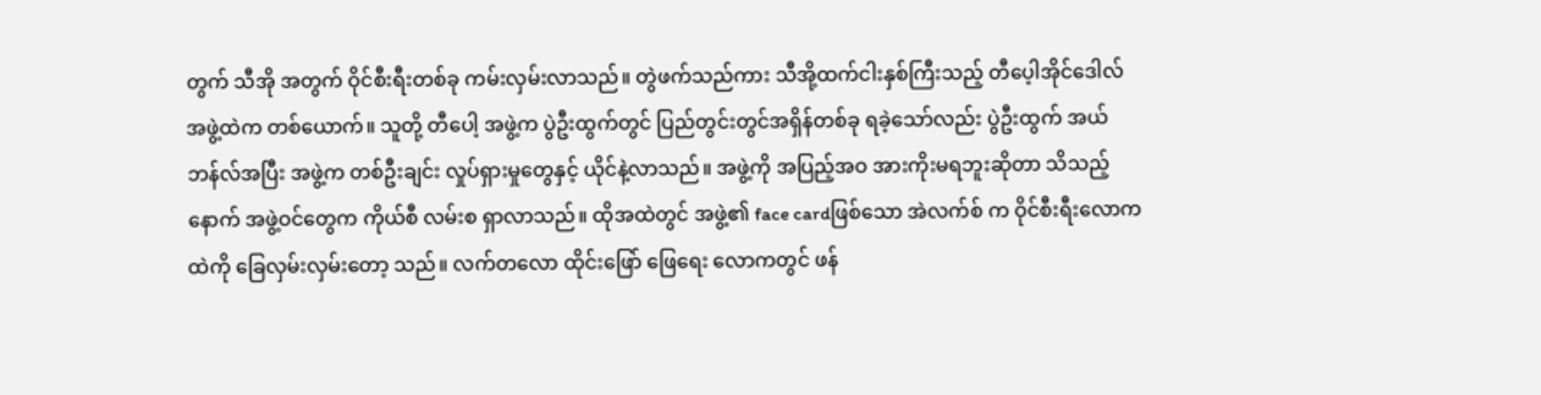တွက် သီအို အတွက် ဝိုင်စီးရီးတစ်ခု ကမ်းလှမ်းလာသည်။ တွဲဖက်သည်ကား သီအို့ထက်ငါးနှစ်ကြီးသည့် တီပေ့ါအိုင်ဒေါလ် အဖွဲ့ထဲက တစ်ယောက်။ သူတို့ တီပေါ့ အဖွဲ့က ပွဲဦးထွက်တွင် ပြည်တွင်းတွင်အရှိန်တစ်ခု ရခဲ့သော်လည်း ပွဲဦးထွက် အယ်ဘန်လ်အပြီး အဖွဲ့က တစ်ဦးချင်း လှုပ်ရှားမှုတွေနှင့် ယိုင်နဲ့လာသည်။ အဖွဲ့ကို အပြည့်အဝ အားကိုးမရဘူးဆိုတာ သိသည့်နောက် အဖွဲ့ဝင်တွေက ကိုယ်စီ လမ်းစ ရှာလာသည်။ ထိုအထဲတွင် အဖွဲ့၏ face cardဖြစ်သော အဲလက်စ် က ဝိုင်စီးရီးလောက ထဲကို ခြေလှမ်းလှမ်းတော့ သည်။ လက်တလော ထိုင်းဖြော် ဖြေရေး လောကတွင် ဖန်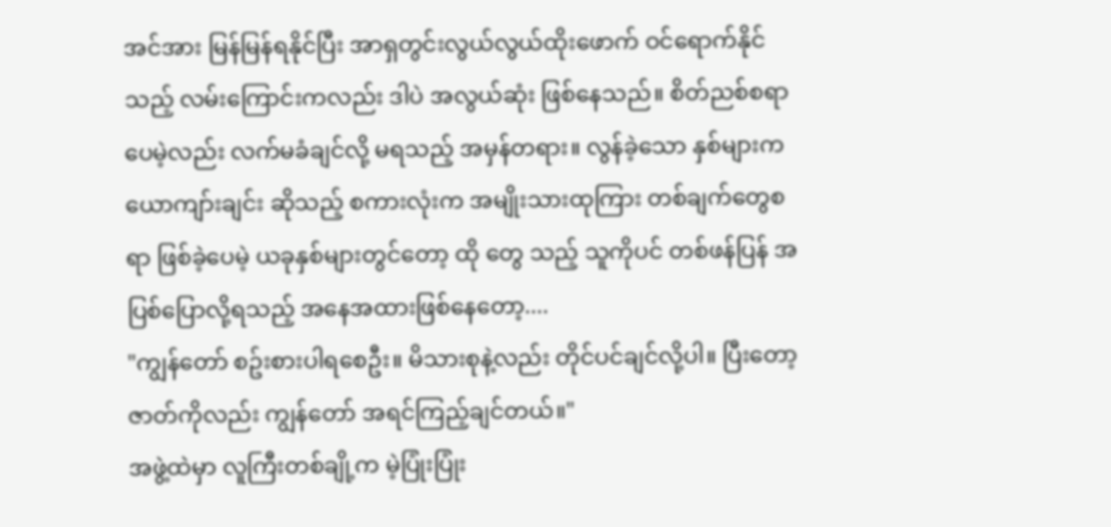အင်အား မြန်မြန်ရနိုင်ပြီး အာရှတွင်းလွယ်လွယ်ထိုးဖောက် ဝင်ရောက်နိုင်သည့် လမ်းကြောင်းကလည်း ဒါပဲ အလွယ်ဆုံး ဖြစ်နေသည်။ စိတ်ညစ်စရာပေမဲ့လည်း လက်မခံချင်လို့ မရသည့် အမှန်တရား။ လွန်ခဲ့သော နှစ်များက ယောကျာ်းချင်း ဆိုသည့် စကားလုံးက အမျိုးသားထုကြား တစ်ချက်တွေစရာ ဖြစ်ခဲ့ပေမဲ့ ယခုနှစ်များတွင်တော့ ထို တွေ သည့် သူကိုပင် တစ်ဖန်ပြန် အပြစ်ပြောလို့ရသည့် အနေအထားဖြစ်နေတော့....
"ကျွန်တော် စဥ်းစားပါရစေဦး။ မိသားစုနဲ့လည်း တိုင်ပင်ချင်လို့ပါ။ ပြီးတော့ ဇာတ်ကိုလည်း ကျွန်တော် အရင်ကြည့်ချင်တယ်။"
အဖွဲ့ထဲမှာ လူကြီးတစ်ချို့က မဲ့ပြုံးပြုံး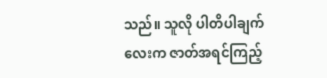သည်။ သူလို ပါတိပါချက်လေးက ဇာတ်အရင်ကြည့်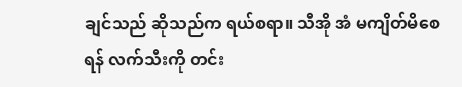ချင်သည် ဆိုသည်က ရယ်စရာ။ သီအို အံ မကျိတ်မိစေရန် လက်သီးကို တင်း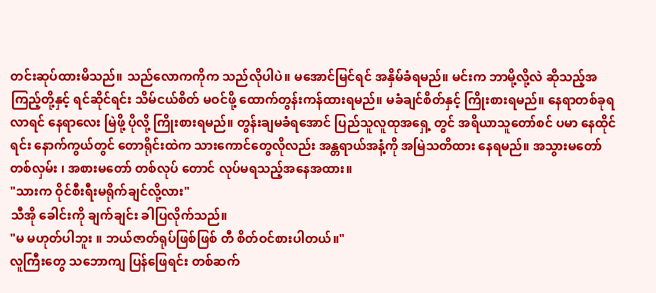တင်းဆုပ်ထားမိသည်။ သည်လောကကိုက သည်လိုပါပဲ။ မအောင်မြင်ရင် အနှိမ်ခံရမည်။ မင်းက ဘာမို့လို့လဲ ဆိုသည့်အကြည့်တို့နှင့် ရင်ဆိုင်ရင်း သိမ်ငယ်စိတ် မဝင်ဖို့ ထောက်တွန်းကန်ထားရမည်။ မခံချင်စိတ်နှင့် ကြိုးစားရမည်။ နေရာတစ်ခုရလာရင် နေရာလေး မြဲဖို့ ပိုလို့ ကြိုးစားရမည်။ တွန်းချမခံရအောင် ပြည်သူလူထုအရှေ့ တွင် အရိယာသူတော်စင် ပမာ နေထိုင်ရင်း နောက်ကွယ်တွင် တောရိုင်းထဲက သားကောင်တွေလိုလည်း အန္တရာယ်အနံ့ကို အမြဲသတိထား နေရမည်။ အသွားမတော် တစ်လှမ်း ၊ အစားမတော် တစ်လုပ် တောင် လုပ်မရသည့်အနေအထား။
"သားက ဝိုင်စီးရီးမရိုက်ချင်လို့လား"
သီအို ခေါင်းကို ချက်ချင်း ခါပြလိုက်သည်။
"မ မဟုတ်ပါဘူး ။ ဘယ်ဇာတ်ရုပ်ဖြစ်ဖြစ် တီ စိတ်ဝင်စားပါတယ်။"
လူကြီးတွေ သဘောကျ ပြန်ဖြေရင်း တစ်ဆက်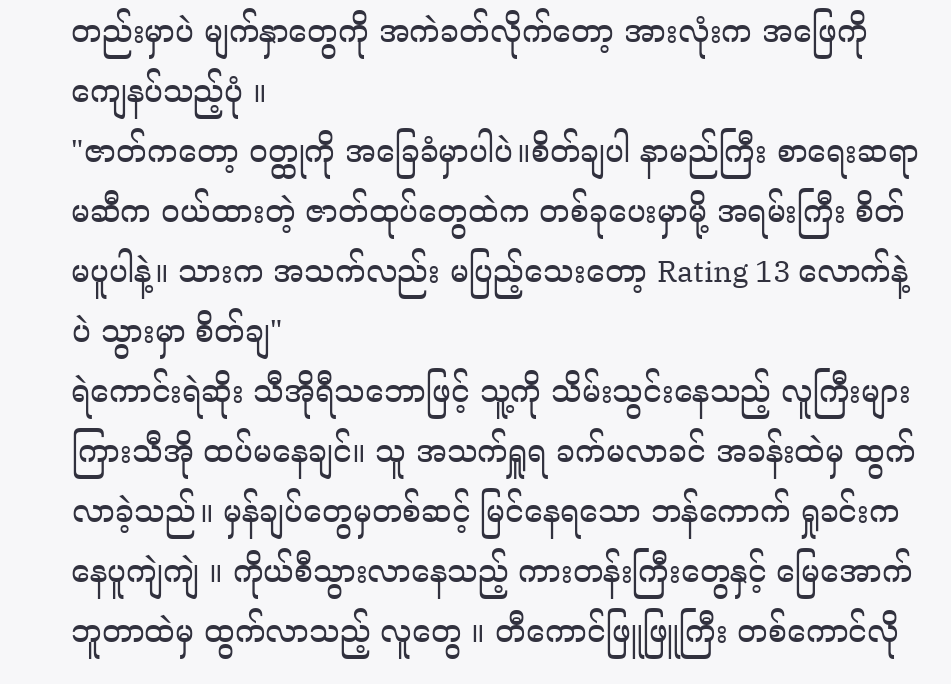တည်းမှာပဲ မျက်နှာတွေကို အကဲခတ်လိုက်တော့ အားလုံးက အဖြေကို ကျေနပ်သည့်ပုံ ။
"ဇာတ်ကတော့ ဝတ္ထုကို အခြေခံမှာပါပဲ။စိတ်ချပါ နာမည်ကြီး စာရေးဆရာမဆီက ဝယ်ထားတဲ့ ဇာတ်ထုပ်တွေထဲက တစ်ခုပေးမှာမို့ အရမ်းကြီး စိတ်မပူပါနဲ့။ သားက အသက်လည်း မပြည့်သေးတော့ Rating 13 လောက်နဲ့ပဲ သွားမှာ စိတ်ချ"
ရဲကောင်းရဲဆိုး သီအိုရီသဘောဖြင့် သူ့ကို သိမ်းသွင်းနေသည့် လူကြီးများကြားသီအို ထပ်မနေချင်။ သူ အသက်ရှူရ ခက်မလာခင် အခန်းထဲမှ ထွက်လာခဲ့သည်။ မှန်ချပ်တွေမှတစ်ဆင့် မြင်နေရသော ဘန်ကောက် ရှုခင်းက နေပူကျဲကျဲ ။ ကိုယ်စီသွားလာနေသည့် ကားတန်းကြီးတွေနှင့် မြေအောက် ဘူတာထဲမှ ထွက်လာသည့် လူတွေ ။ တီကောင်ဖြူဖြူကြီး တစ်ကောင်လို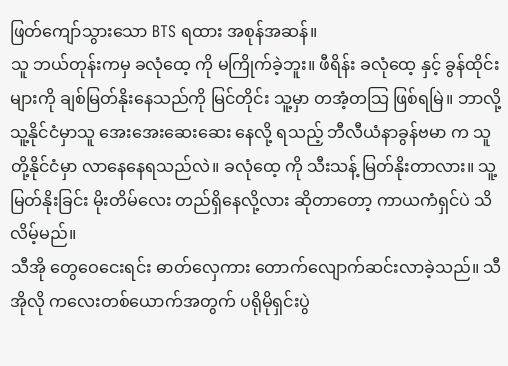ဖြတ်ကျော်သွားသော BTS ရထား အစုန်အဆန်။
သူ ဘယ်တုန်းကမှ ခလုံထေ့ ကို မကြိုက်ခဲ့ဘူး။ ဖီရိန်း ခလုံထေ့ နှင့် ခွန်ထိုင်းများကို ချစ်မြတ်နိုးနေသည်ကို မြင်တိုင်း သူ့မှာ တအံ့တသြ ဖြစ်ရမြဲ။ ဘာလို့ သူ့နိုင်ငံမှာသူ အေးအေးဆေးဆေး နေလို့ ရသည့် ဘီလီယံနာခွန်ဗမာ က သူတို့နိုင်ငံမှာ လာနေနေရသည်လဲ။ ခလုံထေ့ ကို သီးသန့် မြတ်နိုးတာလား။ သူ့ မြတ်နိုးခြင်း မိုးတိမ်လေး တည်ရှိနေလို့လား ဆိုတာတော့ ကာယကံရှင်ပဲ သိလိမ့်မည်။
သီအို တွေဝေငေးရင်း ဓာတ်လှေကား တောက်လျောက်ဆင်းလာခဲ့သည်။ သီအိုလို ကလေးတစ်ယောက်အတွက် ပရိုမိုရှင်းပွဲ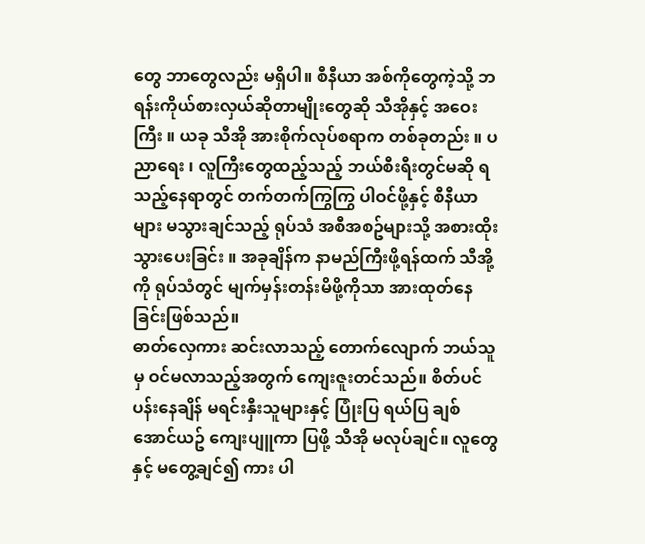တွေ ဘာတွေလည်း မရှိပါ။ စီနီယာ အစ်ကိုတွေကဲ့သို့ ဘရန်းကိုယ်စားလှယ်ဆိုတာမျိုးတွေဆို သီအိုနှင့် အဝေးကြီး ။ ယခု သီအို အားစိုက်လုပ်စရာက တစ်ခုတည်း ။ ပညာရေး ၊ လူကြီးတွေထည့်သည့် ဘယ်စီးရီးတွင်မဆို ရသည့်နေရာတွင် တက်တက်ကြွကြွ ပါဝင်ဖို့နှင့် စီနီယာများ မသွားချင်သည့် ရုပ်သံ အစီအစဥ်များသို့ အစားထိုး သွားပေးခြင်း ။ အခုချိန်က နာမည်ကြီးဖို့ရန်ထက် သီအို့ ကို ရုပ်သံတွင် မျက်မှန်းတန်းမိဖို့ကိုသာ အားထုတ်နေခြင်းဖြစ်သည်။
ဓာတ်လှေကား ဆင်းလာသည့် တောက်လျောက် ဘယ်သူမှ ဝင်မလာသည့်အတွက် ကျေးဇူးတင်သည်။ စိတ်ပင်ပန်းနေချိန် မရင်းနှီးသူများနှင့် ပြုံးပြ ရယ်ပြ ချစ်အောင်ယဥ် ကျေးပျူကာ ပြဖို့ သီအို မလုပ်ချင်။ လူတွေနှင့် မတွေ့ချင်၍ ကား ပါ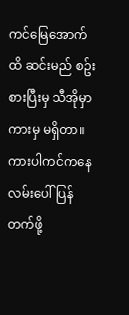ကင်မြေအောက်ထိ ဆင်းမည် စဥ်းစားပြီးမှ သီအိုမှာ ကားမှ မရှိတာ။ ကားပါကင်ကနေ လမ်းပေါ် ပြန်တက်ဖို့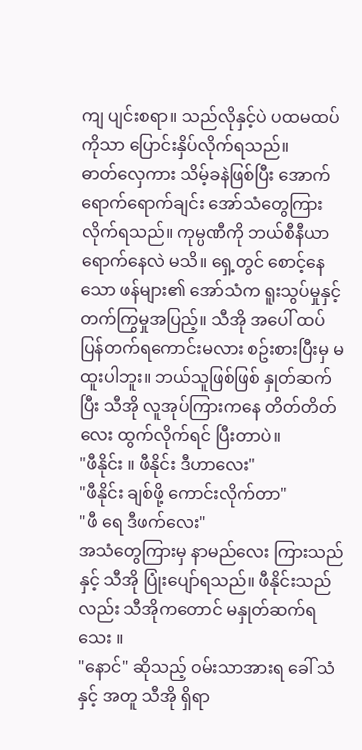ကျ ပျင်းစရာ။ သည်လိုနှင့်ပဲ ပထမထပ်ကိုသာ ပြောင်းနှိပ်လိုက်ရသည်။
ဓာတ်လှေကား သိမ့်ခနဲဖြစ်ပြီး အောက်ရောက်ရောက်ချင်း အော်သံတွေကြားလိုက်ရသည်။ ကုမ္ပဏီကို ဘယ်စီနီယာရောက်နေလဲ မသိ။ ရှေ့တွင် စောင့်နေသော ဖန်များ၏ အော်သံက ရူးသွပ်မှုနှင့် တက်ကြွမှုအပြည့်။ သီအို အပေါ် ထပ် ပြန်တက်ရကောင်းမလား စဥ်းစားပြီးမှ မထူးပါဘူး။ ဘယ်သူဖြစ်ဖြစ် နှုတ်ဆက်ပြီး သီအို လူအုပ်ကြားကနေ တိတ်တိတ်လေး ထွက်လိုက်ရင် ပြီးတာပဲ။
"ဖီနိုင်း ။ ဖီနိုင်း ဒီဟာလေး"
"ဖီနိုင်း ချစ်ဖို့ ကောင်းလိုက်တာ"
"ဖီ ရေ ဒီဖက်လေး"
အသံတွေကြားမှ နာမည်လေး ကြားသည်နှင့် သီအို ပြုံးပျော်ရသည်။ ဖီနိုင်းသည်လည်း သီအိုကတောင် မနှုတ်ဆက်ရသေး ။
"နောင်" ဆိုသည့် ဝမ်းသာအားရ ခေါ် သံနှင့် အတူ သီအို ရှိရာ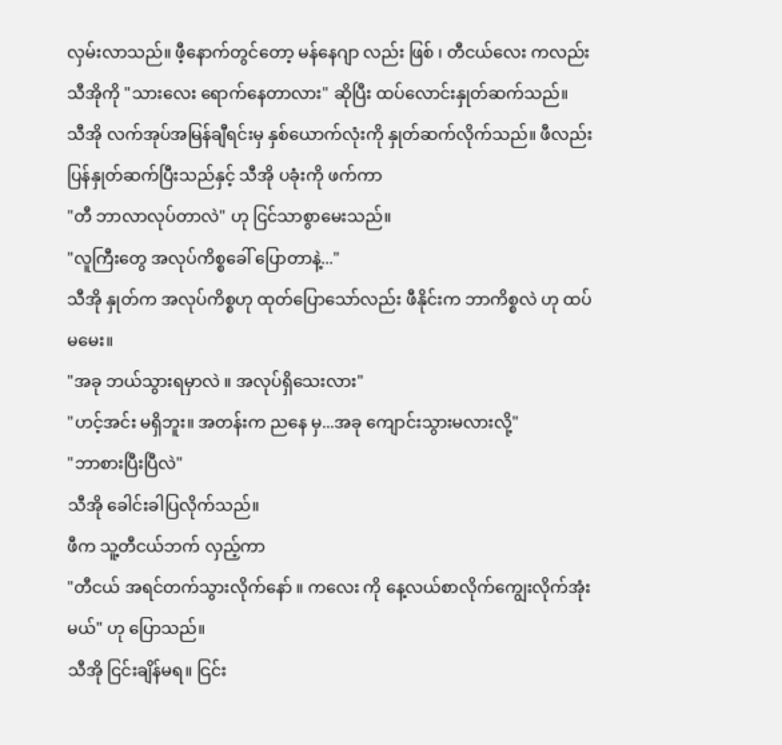လှမ်းလာသည်။ ဖီ့နောက်တွင်တော့ မန်နေဂျာ လည်း ဖြစ် ၊ တီငယ်လေး ကလည်း သီအိုကို "သားလေး ရောက်နေတာလား" ဆိုပြီး ထပ်လောင်းနှုတ်ဆက်သည်။
သီအို လက်အုပ်အမြန်ချီရင်းမှ နှစ်ယောက်လုံးကို နှုတ်ဆက်လိုက်သည်။ ဖီလည်း ပြန်နှုတ်ဆက်ပြီးသည်နှင့် သီအို ပခုံးကို ဖက်ကာ
"တီ ဘာလာလုပ်တာလဲ" ဟု ငြင်သာစွာမေးသည်။
"လူကြီးတွေ အလုပ်ကိစ္စခေါ် ပြောတာနဲ့..."
သီအို နှုတ်က အလုပ်ကိစ္စဟု ထုတ်ပြောသော်လည်း ဖီနိုင်းက ဘာကိစ္စလဲ ဟု ထပ်မမေး။
"အခု ဘယ်သွားရမှာလဲ ။ အလုပ်ရှိသေးလား"
"ဟင့်အင်း မရှိဘူး။ အတန်းက ညနေ မှ...အခု ကျောင်းသွားမလားလို့"
"ဘာစားပြီးပြီလဲ"
သီအို ခေါင်းခါပြလိုက်သည်။
ဖီက သူ့တီငယ်ဘက် လှည့်ကာ
"တီငယ် အရင်တက်သွားလိုက်နော် ။ ကလေး ကို နေ့လယ်စာလိုက်ကျွေးလိုက်အုံးမယ်" ဟု ပြောသည်။
သီအို ငြင်းချိန်မရ။ ငြင်း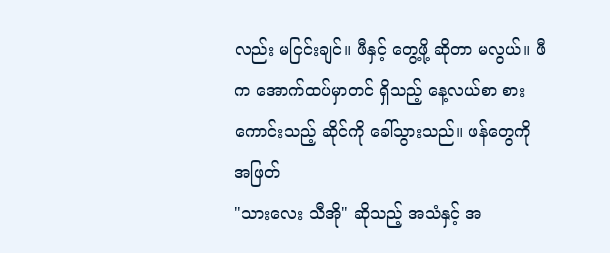လည်း မငြင်းချင်။ ဖီနှင့် တွေ့ဖို့ ဆိုတာ မလွယ်။ ဖီက အောက်ထပ်မှာတင် ရှိသည့် နေ့လယ်စာ စားကောင်းသည့် ဆိုင်ကို ခေါ်သွားသည်။ ဖန်တွေကို အဖြတ်
"သားလေး သီအို" ဆိုသည့် အသံနှင့် အ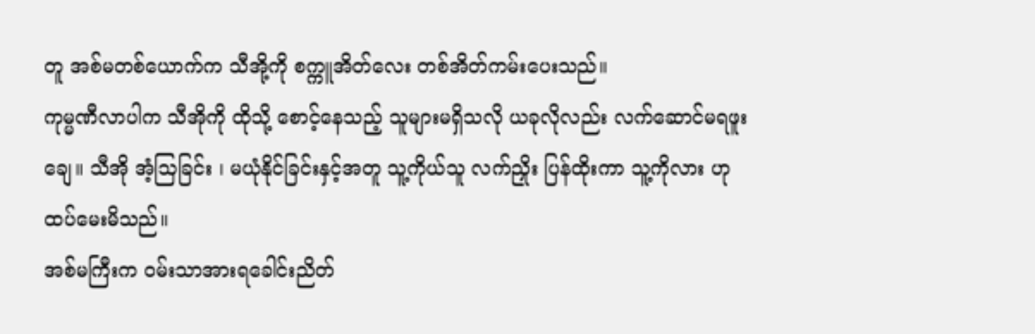တူ အစ်မတစ်ယောက်က သီအို့ကို စက္ကူအိတ်လေး တစ်အိတ်ကမ်းပေးသည်။
ကုမ္မဏီလာပါက သီအိုကို ထိုသို့ စောင့်နေသည့် သူများမရှိသလို ယခုလိုလည်း လက်ဆောင်မရဖူးချေ။ သီအို အံ့သြခြင်း ၊ မယုံနိုင်ခြင်းနှင့်အတူ သူ့ကိုယ်သူ လက်ညှိုး ပြန်ထိုးကာ သူ့ကိုလား ဟု ထပ်မေးမိသည်။
အစ်မကြီးက ဝမ်းသာအားရခေါင်းညိတ်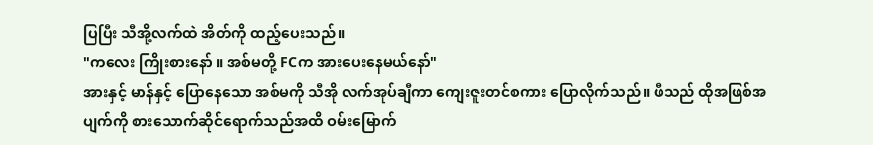ပြပြီး သီအို့လက်ထဲ အိတ်ကို ထည့်ပေးသည်။
"ကလေး ကြိုးစားနော် ။ အစ်မတို့ FCက အားပေးနေမယ်နော်"
အားနှင့် မာန်နှင့် ပြောနေသော အစ်မကို သီအို လက်အုပ်ချီကာ ကျေးဇူးတင်စကား ပြောလိုက်သည်။ ဖီသည် ထိုအဖြစ်အပျက်ကို စားသောက်ဆိုင်ရောက်သည်အထိ ဝမ်းမြောက်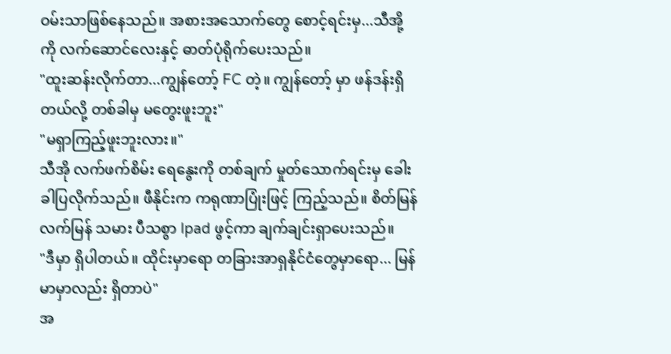ဝမ်းသာဖြစ်နေသည်။ အစားအသောက်တွေ စောင့်ရင်းမှ...သီအို့ ကို လက်ဆောင်လေးနှင့် ဓာတ်ပုံရိုက်ပေးသည်။
"ထူးဆန်းလိုက်တာ...ကျွန်တော့် FC တဲ့။ ကျွန်တော့် မှာ ဖန်ဒန်းရှိတယ်လို့ တစ်ခါမှ မတွေးဖူးဘူး"
"မရှာကြည့်ဖူးဘူးလား။"
သီအို လက်ဖက်စိမ်း ရေနွေးကို တစ်ချက် မှုတ်သောက်ရင်းမှ ခေါးခါပြလိုက်သည်။ ဖီနိုင်းက ကရုဏာပြုံးဖြင့် ကြည့်သည်။ စိတ်မြန်လက်မြန် သမား ပီသစွာ Ipad ဖွင့်ကာ ချက်ချင်းရှာပေးသည်။
"ဒီမှာ ရှိပါတယ်။ ထိုင်းမှာရော တခြားအာရှနိုင်ငံတွေမှာရော... မြန်မာမှာလည်း ရှိတာပဲ"
အ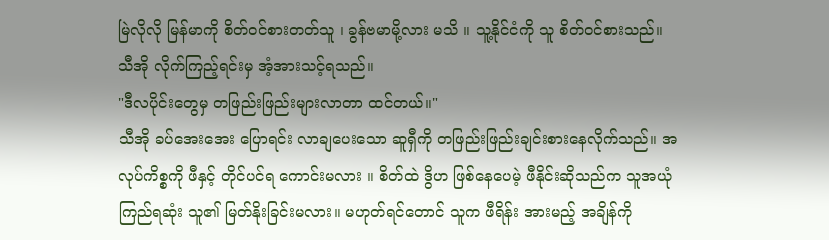မြဲလိုလို မြန်မာကို စိတ်ဝင်စားတတ်သူ ၊ ခွန်ဗမာမို့လား မသိ ။ သူ့နိုင်ငံကို သူ စိတ်ဝင်စားသည်။ သီအို လိုက်ကြည့်ရင်းမှ အံ့အားသင့်ရသည်။
"ဒီလပိုင်းတွေမှ တဖြည်းဖြည်းများလာတာ ထင်တယ်။"
သီအို ခပ်အေးအေး ပြောရင်း လာချပေးသော ဆူရှီကို တဖြည်းဖြည်းချင်းစားနေလိုက်သည်။ အလုပ်ကိစ္စကို ဖီနှင့် တိုင်ပင်ရ ကောင်းမလား ။ စိတ်ထဲ ဒွိဟ ဖြစ်နေပေမဲ့ ဖီနိုင်းဆိုသည်က သူအယုံကြည်ရဆုံး သူ၏ မြတ်နိုးခြင်းမလား။ မဟုတ်ရင်တောင် သူက ဖီရိန်း အားမည့် အချိန်ကို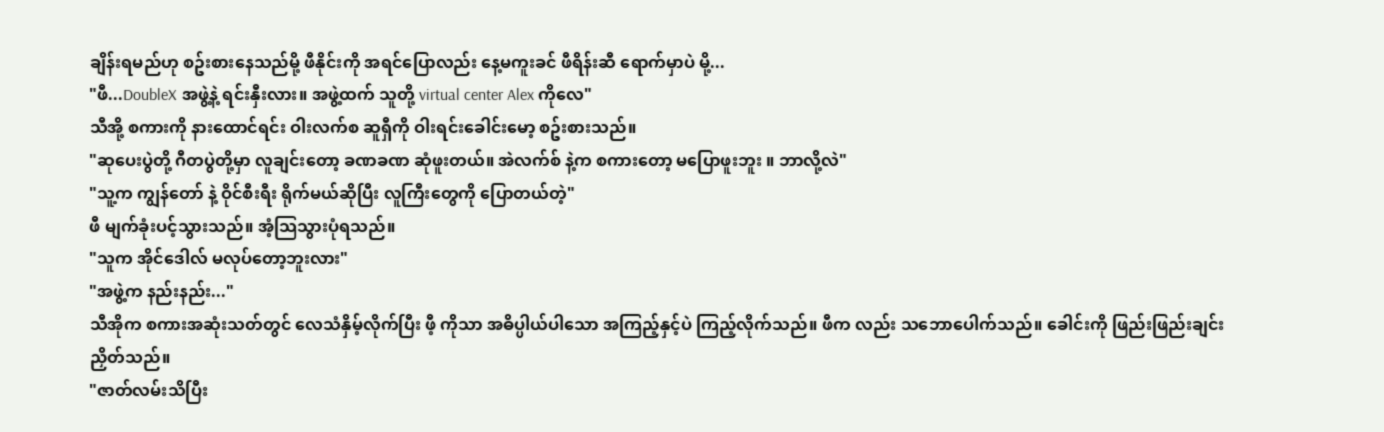ချိန်းရမည်ဟု စဥ်းစားနေသည်မို့ ဖီနိုင်းကို အရင်ပြောလည်း နေ့မကူးခင် ဖီရိန်းဆီ ရောက်မှာပဲ မို့...
"ဖီ...DoubleX အဖွဲ့နဲ့ ရင်းနှီးလား။ အဖွဲ့ထက် သူတို့ virtual center Alex ကိုလေ"
သီအို့ စကားကို နားထောင်ရင်း ဝါးလက်စ ဆူရှီကို ဝါးရင်းခေါင်းမော့ စဥ်းစားသည်။
"ဆုပေးပွဲတို့ ဂီတပွဲတို့မှာ လူချင်းတော့ ခဏခဏ ဆုံဖူးတယ်။ အဲလက်စ် နဲ့က စကားတော့ မပြောဖူးဘူး ။ ဘာလို့လဲ"
"သူ့က ကျွန်တော် နဲ့ ဝိုင်စီးရီး ရိုက်မယ်ဆိုပြီး လူကြီးတွေကို ပြောတယ်တဲ့"
ဖီ မျက်ခုံးပင့်သွားသည်။ အံ့သြသွားပုံရသည်။
"သူက အိုင်ဒေါလ် မလုပ်တော့ဘူးလား"
"အဖွဲ့က နည်းနည်း..."
သီအိုက စကားအဆုံးသတ်တွင် လေသံနှိမ့်လိုက်ပြီး ဖီ့ ကိုသာ အဓိပ္ပါယ်ပါသော အကြည့်နှင့်ပဲ ကြည့်လိုက်သည်။ ဖီက လည်း သဘောပေါက်သည်။ ခေါင်းကို ဖြည်းဖြည်းချင်းညှိတ်သည်။
"ဇာတ်လမ်းသိပြီး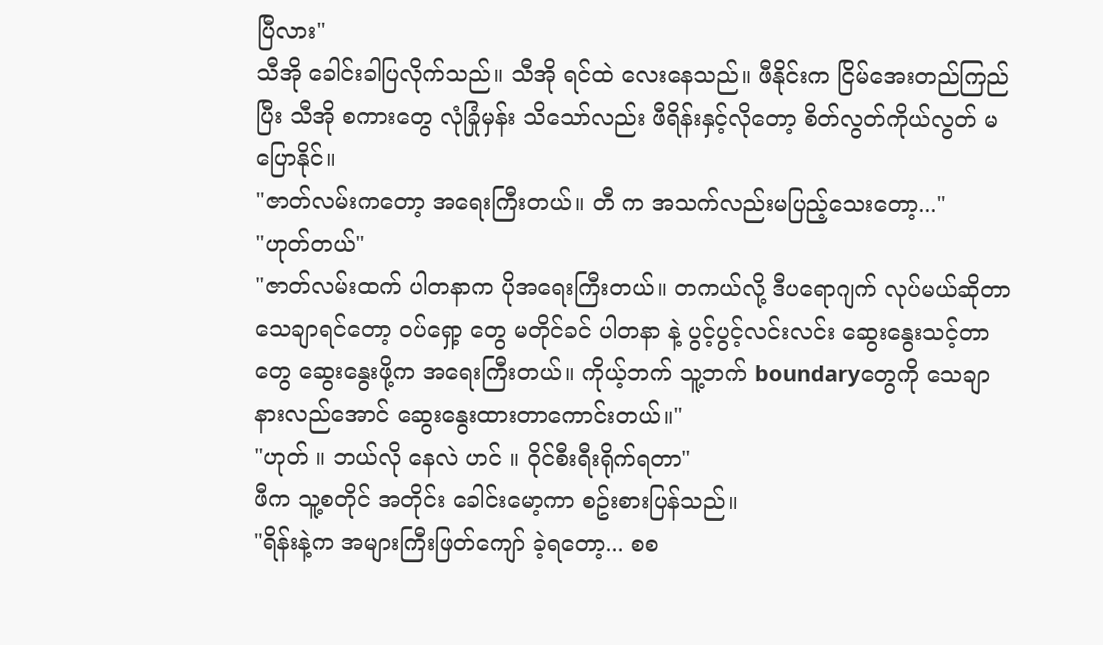ပြီလား"
သီအို ခေါင်းခါပြလိုက်သည်။ သီအို ရင်ထဲ လေးနေသည်။ ဖီနိုင်းက ငြိမ်အေးတည်ကြည်ပြီး သီအို စကားတွေ လုံခြုံမှန်း သိသော်လည်း ဖီရိန်းနှင့်လိုတော့ စိတ်လွတ်ကိုယ်လွတ် မပြောနိုင်။
"ဇာတ်လမ်းကတော့ အရေးကြီးတယ်။ တီ က အသက်လည်းမပြည့်သေးတော့..."
"ဟုတ်တယ်"
"ဇာတ်လမ်းထက် ပါတနာက ပိုအရေးကြီးတယ်။ တကယ်လို့ ဒီပရောဂျက် လုပ်မယ်ဆိုတာသေချာရင်တော့ ဝပ်ရှော့ တွေ မတိုင်ခင် ပါတနာ နဲ့ ပွင့်ပွင့်လင်းလင်း ဆွေးနွေးသင့်တာတွေ ဆွေးနွေးဖို့က အရေးကြီးတယ်။ ကိုယ့်ဘက် သူ့ဘက် boundaryတွေကို သေချာ နားလည်အောင် ဆွေးနွေးထားတာကောင်းတယ်။"
"ဟုတ် ။ ဘယ်လို နေလဲ ဟင် ။ ဝိုင်စီးရီးရိုက်ရတာ"
ဖီက သူ့စတိုင် အတိုင်း ခေါင်းမော့ကာ စဥ်းစားပြန်သည်။
"ရိန်းနဲ့က အများကြီးဖြတ်ကျော် ခဲ့ရတော့... စစ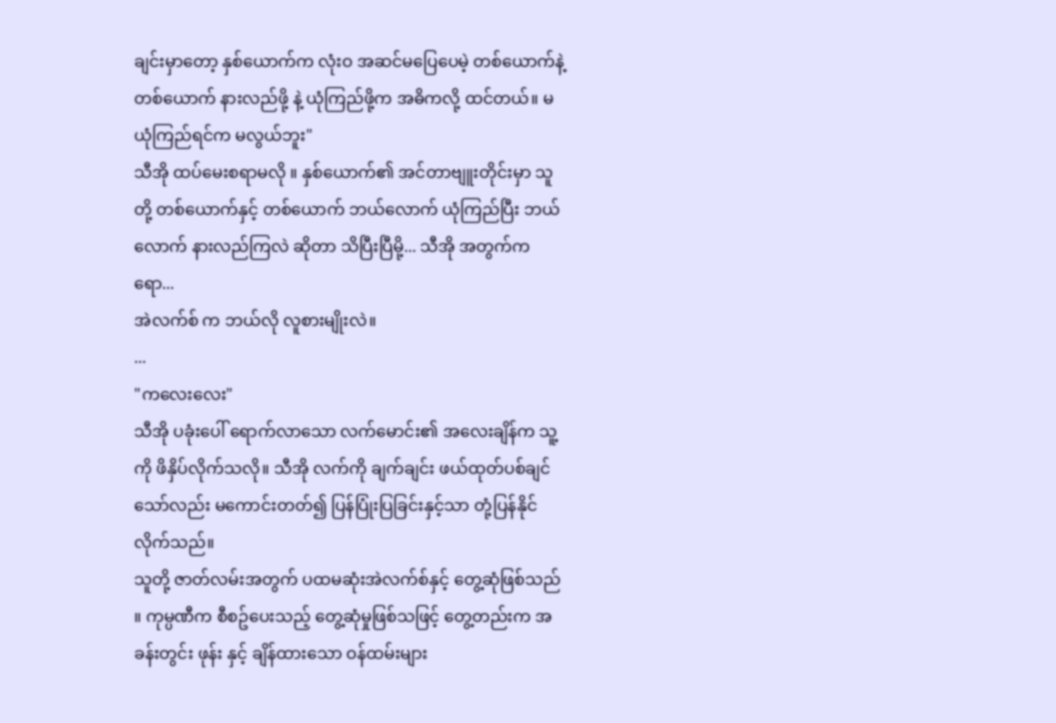ချင်းမှာတော့ နှစ်ယောက်က လုံးဝ အဆင်မပြေပေမဲ့ တစ်ယောက်နဲ့ တစ်ယောက် နားလည်ဖို့ နဲ့ ယုံကြည်ဖို့က အဓိကလို့ ထင်တယ်။ မယုံကြည်ရင်က မလွယ်ဘူး"
သီအို ထပ်မေးစရာမလို ။ နှစ်ယောက်၏ အင်တာဗျူးတိုင်းမှာ သူတို့ တစ်ယောက်နှင့် တစ်ယောက် ဘယ်လောက် ယုံကြည်ပြီး ဘယ်လောက် နားလည်ကြလဲ ဆိုတာ သိပြီးပြီမို့... သီအို အတွက်ကရော...
အဲလက်စ် က ဘယ်လို လူစားမျိုးလဲ။
...
"ကလေးလေး"
သီအို ပခုံးပေါ် ရောက်လာသော လက်မောင်း၏ အလေးချိန်က သူ့ကို ဖိနှိပ်လိုက်သလို။ သီအို လက်ကို ချက်ချင်း ဖယ်ထုတ်ပစ်ချင်သော်လည်း မကောင်းတတ်၍ ပြန်ပြုံးပြခြင်းနှင့်သာ တုံ့ပြန်နိုင်လိုက်သည်။
သူတို့ ဇာတ်လမ်းအတွက် ပထမဆုံးအဲလက်စ်နှင့် တွေ့ဆုံဖြစ်သည် ။ ကုမ္ပဏီက စီစဥ်ပေးသည့် တွေ့ဆုံမှုဖြစ်သဖြင့် တွေ့တည်းက အခန်းတွင်း ဖုန်း နှင့် ချိန်ထားသော ဝန်ထမ်းများ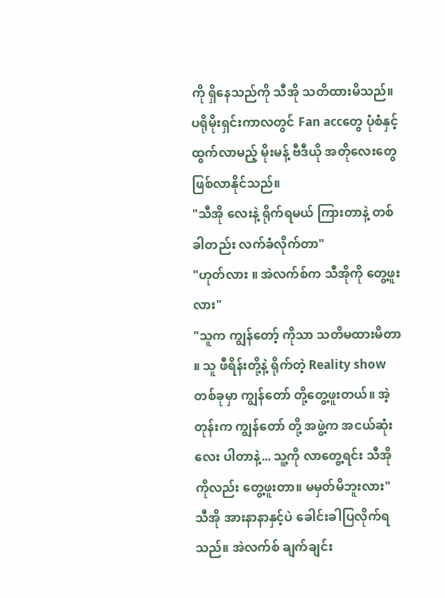ကို ရှိနေသည်ကို သီအို သတိထားမိသည်။ ပရိုမိုးရှင်းကာလတွင် Fan accတွေ ပုံစံနှင့် ထွက်လာမည့် မိုးမန့် ဗီဒီယို အတိုလေးတွေ ဖြစ်လာနိုင်သည်။
"သီအို လေးနဲ့ ရိုက်ရမယ် ကြားတာနဲ့ တစ်ခါတည်း လက်ခံလိုက်တာ"
"ဟုတ်လား ။ အဲလက်စ်က သီအိုကို တွေ့ဖူးလား"
"သူက ကျွန်တော့် ကိုသာ သတိမထားမိတာ ။ သူ ဖီရိန်းတို့နဲ့ ရိုက်တဲ့ Reality show တစ်ခုမှာ ကျွန်တော် တို့တွေ့ဖူးတယ်။ အဲ့တုန်းက ကျွန်တော် တို့ အဖွဲ့က အငယ်ဆုံးလေး ပါတာနဲ့... သူ့ကို လာတွေ့ရင်း သီအိုကိုလည်း တွေ့ဖူးတာ။ မမှတ်မိဘူးလား"
သီအို အားနာနာနှင့်ပဲ ခေါင်းခါပြလိုက်ရသည်။ အဲလက်စ် ချက်ချင်း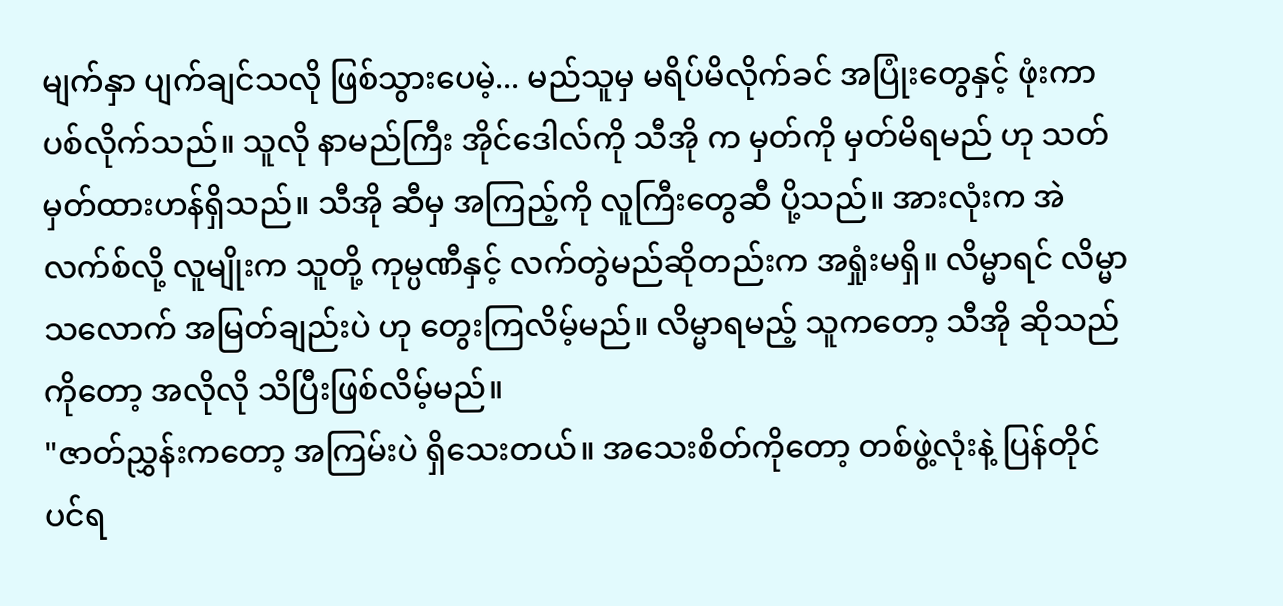မျက်နှာ ပျက်ချင်သလို ဖြစ်သွားပေမဲ့... မည်သူမှ မရိပ်မိလိုက်ခင် အပြုံးတွေနှင့် ဖုံးကာပစ်လိုက်သည်။ သူလို နာမည်ကြီး အိုင်ဒေါလ်ကို သီအို က မှတ်ကို မှတ်မိရမည် ဟု သတ်မှတ်ထားဟန်ရှိသည်။ သီအို ဆီမှ အကြည့်ကို လူကြီးတွေဆီ ပို့သည်။ အားလုံးက အဲလက်စ်လို့ လူမျိုးက သူတို့ ကုမ္ပဏီနှင့် လက်တွဲမည်ဆိုတည်းက အရှုံးမရှိ။ လိမ္မာရင် လိမ္မာသလောက် အမြတ်ချည်းပဲ ဟု တွေးကြလိမ့်မည်။ လိမ္မာရမည့် သူကတော့ သီအို ဆိုသည်ကိုတော့ အလိုလို သိပြီးဖြစ်လိမ့်မည်။
"ဇာတ်ညွှန်းကတော့ အကြမ်းပဲ ရှိသေးတယ်။ အသေးစိတ်ကိုတော့ တစ်ဖွဲ့လုံးနဲ့ ပြန်တိုင်ပင်ရ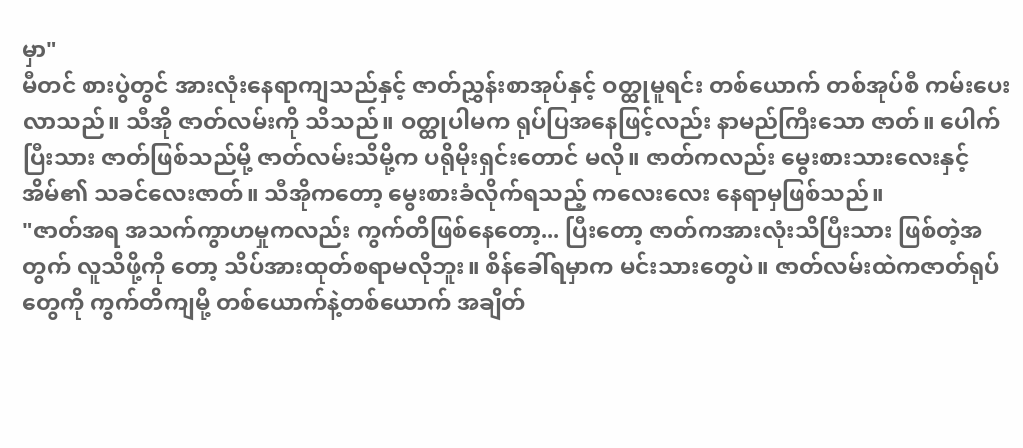မှာ"
မီတင် စားပွဲတွင် အားလုံးနေရာကျသည်နှင့် ဇာတ်ညွှန်းစာအုပ်နှင့် ဝတ္ထုမူရင်း တစ်ယောက် တစ်အုပ်စီ ကမ်းပေးလာသည်။ သီအို ဇာတ်လမ်းကို သိသည်။ ဝတ္ထုပါမက ရုပ်ပြအနေဖြင့်လည်း နာမည်ကြီးသော ဇာတ်။ ပေါက်ပြီးသား ဇာတ်ဖြစ်သည်မို့ ဇာတ်လမ်းသိမို့က ပရိုမိုးရှင်းတောင် မလို။ ဇာတ်ကလည်း မွေးစားသားလေးနှင့် အိမ်၏ သခင်လေးဇာတ်။ သီအိုကတော့ မွေးစားခံလိုက်ရသည့် ကလေးလေး နေရာမှဖြစ်သည်။
"ဇာတ်အရ အသက်ကွာဟမှုကလည်း ကွက်တိဖြစ်နေတော့... ပြီးတော့ ဇာတ်ကအားလုံးသိပြီးသား ဖြစ်တဲ့အတွက် လူသိဖို့ကို တော့ သိပ်အားထုတ်စရာမလိုဘူး။ စိန်ခေါ်ရမှာက မင်းသားတွေပဲ။ ဇာတ်လမ်းထဲကဇာတ်ရုပ်တွေကို ကွက်တိကျမို့ တစ်ယောက်နဲ့တစ်ယောက် အချိတ်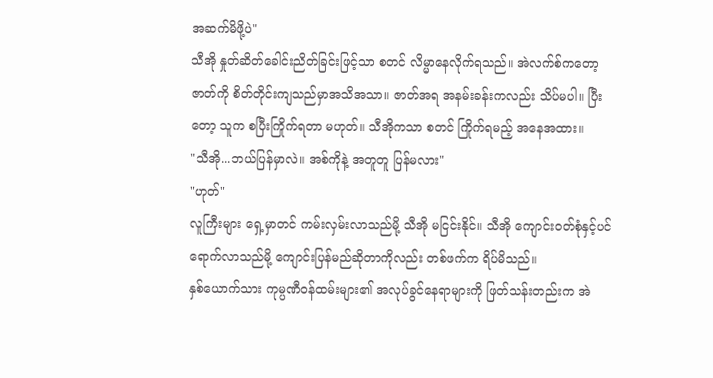အဆက်မိဖို့ပဲ"
သီအို နှုတ်ဆိတ်ခေါင်းညိတ်ခြင်းဖြင့်သာ စတင် လိမ္မာနေလိုက်ရသည်။ အဲလက်စ်ကတော့ ဇာတ်ကို စိတ်တိုင်းကျသည်မှာအသိအသာ။ ဇာတ်အရ အနမ်းခန်းကလည်း သိပ်မပါ။ ပြီးတော့ သူက စပြီးကြိုက်ရတာ မဟုတ်။ သီအိုကသာ စတင် ကြိုက်ရမည့် အနေအထား။
"သီအို...ဘယ်ပြန်မှာလဲ။ အစ်ကိုနဲ့ အတူတူ ပြန်မလား"
"ဟုတ်"
လူကြီးများ ရှေ့မှာတင် ကမ်းလှမ်းလာသည်မို့ သီအို မငြင်းနိုင်။ သီအို ကျောင်းဝတ်စုံနှင့်ပင် ရောက်လာသည်မို့ ကျောင်းပြန်မည်ဆိုတာကိုလည်း တစ်ဖက်က ရိပ်မိသည်။
နှစ်ယောက်သား ကုမ္ပဏီဝန်ထမ်းများ၏ အလုပ်ခွင်နေရာများကို ဖြတ်သန်းတည်းက အဲ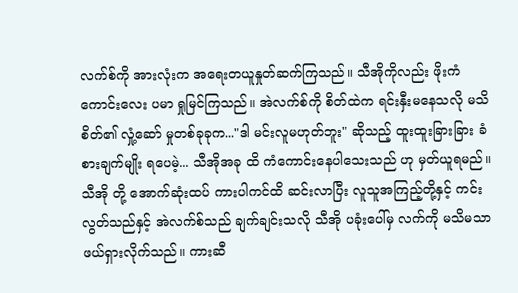လက်စ်ကို အားလုံးက အရေးတယူနှုတ်ဆက်ကြသည်။ သီအိုကိုလည်း ဖိုးကံကောင်းလေး ပမာ ရှုမြင်ကြသည်။ အဲလက်စ်ကို စိတ်ထဲက ရင်းနှီးမနေသလို မသိစိတ်၏ လှုံ့ဆော် မှုတစ်ခုခုက..."ဒါ မင်းလူမဟုတ်ဘူး" ဆိုသည့် ထူးထူးခြားခြား ခံစားချက်မျိုး ရပေမဲ့... သီအိုအခု ထိ ကံကောင်းနေပါသေးသည် ဟု မှတ်ယူရမည်။
သီအို တို့ အောက်ဆုံးထပ် ကားပါကင်ထိ ဆင်းလာပြီး လူသူအကြည့်တို့နှင့် ကင်းလွတ်သည်နှင့် အဲလက်စ်သည် ချက်ချင်းသလို သီအို ပခုံးပေါ်မှ လက်ကို မသိမသာ ဖယ်ရှားလိုက်သည်။ ကားဆီ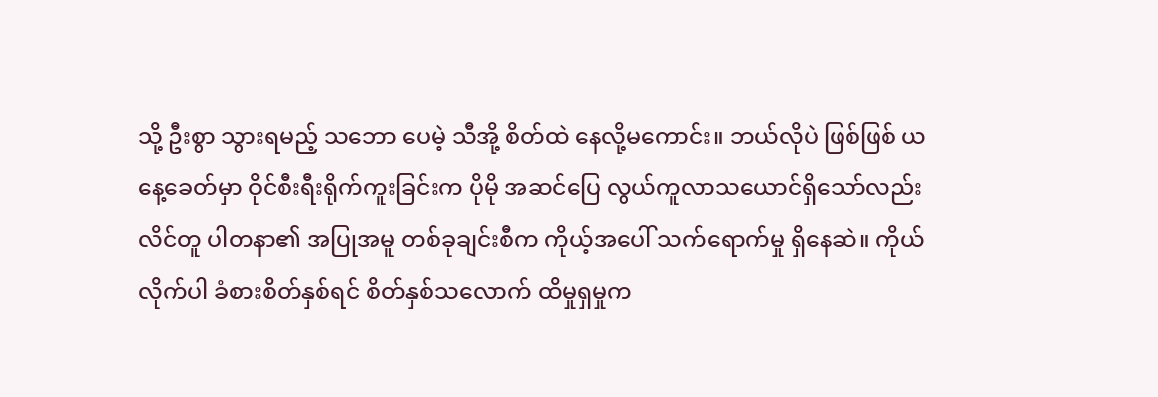သို့ ဦးစွာ သွားရမည့် သဘော ပေမဲ့ သီအို့ စိတ်ထဲ နေလို့မကောင်း။ ဘယ်လိုပဲ ဖြစ်ဖြစ် ယနေ့ခေတ်မှာ ဝိုင်စီးရီးရိုက်ကူးခြင်းက ပိုမို အဆင်ပြေ လွယ်ကူလာသယောင်ရှိသော်လည်း လိင်တူ ပါတနာ၏ အပြုအမူ တစ်ခုချင်းစီက ကိုယ့်အပေါ် သက်ရောက်မှု ရှိနေဆဲ။ ကိုယ်လိုက်ပါ ခံစားစိတ်နှစ်ရင် စိတ်နှစ်သလောက် ထိမှုရှမှုက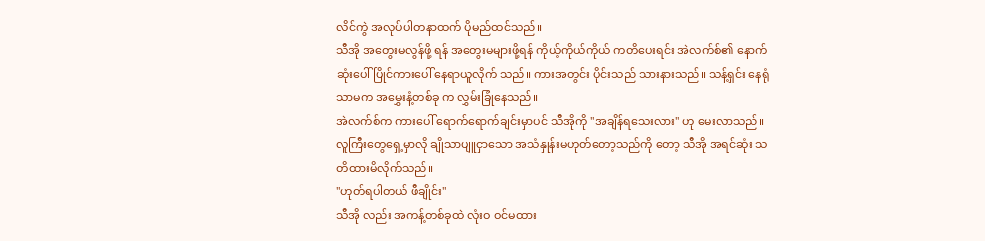လိင်ကွဲ အလုပ်ပါတနာထက် ပိုမည်ထင်သည်။
သီအို အတွေးမလွန်ဖို့ ရန် အတွေးမများဖို့ရန် ကိုယ့်ကိုယ်ကိုယ် ကတိပေးရင်း အဲလက်စ်၏ နောက်ဆုံးပေါ် ပြိုင်ကားပေါ် နေရာယူလိုက် သည်။ ကားအတွင်း ပိုင်းသည် သားနားသည်။ သန့်ရှင်း နေရုံသာမက အမွှေးနံ့တစ်ခု က လွှမ်းခြုံနေသည်။
အဲလက်စ်က ကားပေါ် ရောက်ရောက်ချင်းမှာပင် သီအိုကို "အချိန်ရသေးလား" ဟု မေးလာသည်။ လူကြီးတွေရှေ့မှာလို ချိုသာပျူငှာသော အသံနှုန်းမဟုတ်တော့သည်ကို တော့ သီအို အရင်ဆုံး သတိထားမိလိုက်သည်။
"ဟုတ်ရပါတယ် ဖီချိုင်း"
သီအို လည်း အကန့်တစ်ခုထဲ လုံးဝ ဝင်မထား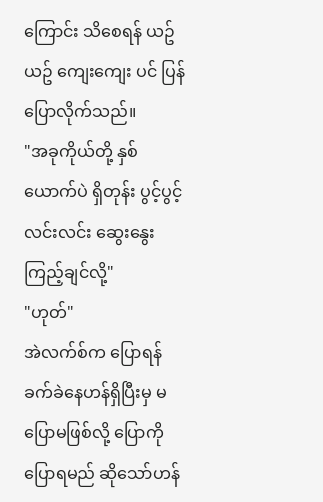ကြောင်း သိစေရန် ယဥ်ယဥ် ကျေးကျေး ပင် ပြန်ပြောလိုက်သည်။
"အခုကိုယ်တို့ နှစ်ယောက်ပဲ ရှိတုန်း ပွင့်ပွင့်လင်းလင်း ဆွေးနွေးကြည့်ချင်လို့"
"ဟုတ်"
အဲလက်စ်က ပြောရန် ခက်ခဲနေဟန်ရှိပြီးမှ မပြောမဖြစ်လို့ ပြောကို ပြောရမည် ဆိုသော်ဟန်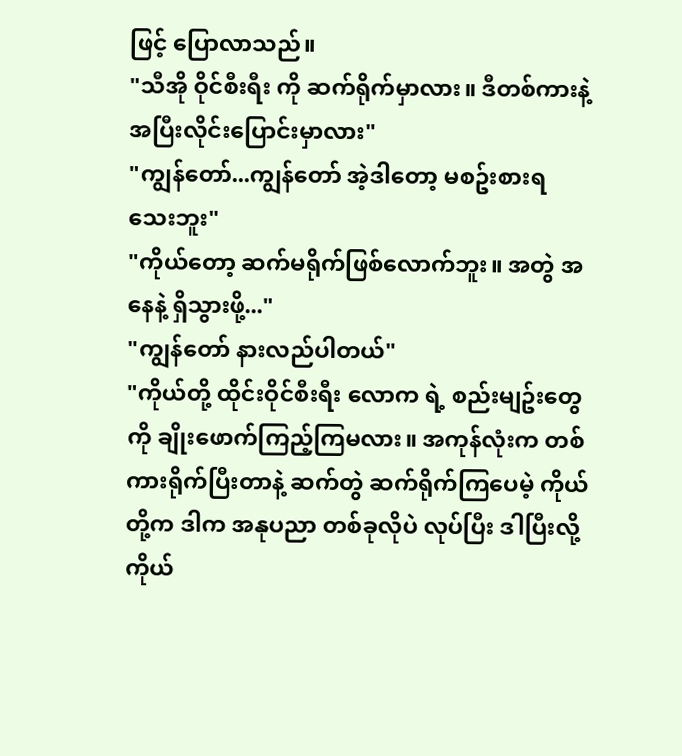ဖြင့် ပြောလာသည်။
"သီအို ဝိုင်စီးရီး ကို ဆက်ရိုက်မှာလား။ ဒီတစ်ကားနဲ့ အပြီးလိုင်းပြောင်းမှာလား"
"ကျွန်တော်...ကျွန်တော် အဲ့ဒါတော့ မစဥ်းစားရသေးဘူး"
"ကိုယ်တော့ ဆက်မရိုက်ဖြစ်လောက်ဘူး။ အတွဲ အနေနဲ့ ရှိသွားဖို့..."
"ကျွန်တော် နားလည်ပါတယ်"
"ကိုယ်တို့ ထိုင်းဝိုင်စီးရီး လောက ရဲ့ စည်းမျဥ်းတွေကို ချိုးဖောက်ကြည့်ကြမလား။ အကုန်လုံးက တစ်ကားရိုက်ပြီးတာနဲ့ ဆက်တွဲ ဆက်ရိုက်ကြပေမဲ့ ကိုယ်တို့က ဒါက အနုပညာ တစ်ခုလိုပဲ လုပ်ပြီး ဒါပြီးလို့ ကိုယ်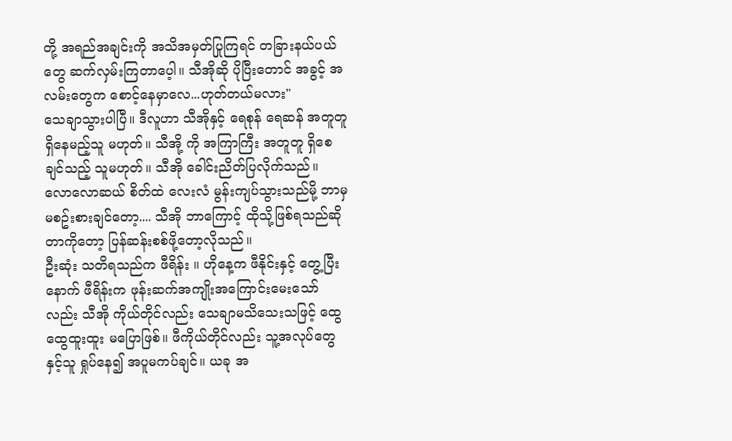တို့ အရည်အချင်းကို အသိအမှတ်ပြုကြရင် တခြားနယ်ပယ်တွေ ဆက်လှမ်းကြတာပေ့ါ။ သီအိုဆို ပိုပြီးတောင် အခွင့် အလမ်းတွေက စောင့်နေမှာလေ...ဟုတ်တယ်မလား"
သေချာသွားပါပြီ။ ဒီလူဟာ သီအိုနှင့် ရေစုန် ရေဆန် အတူတူ ရှိနေမည့်သူ မဟုတ်။ သီအို့ ကို အကြာကြီး အတူတူ ရှိစေချင်သည့် သူမဟုတ်။ သီအို ခေါင်းညိတ်ပြလိုက်သည်။ လောလောဆယ် စိတ်ထဲ လေးလံ မွန်းကျပ်သွားသည်မို့ ဘာမှ မစဥ်းစားချင်တော့.... သီအို ဘာကြောင့် ထိုသို့ဖြစ်ရသည်ဆိုတာကိုတော့ ပြန်ဆန်းစစ်ဖို့တော့လိုသည်။
ဦးဆုံး သတိရသည်က ဖီရိန်း ။ ဟိုနေ့က ဖီနိုင်းနှင့် တွေ့ပြီးနောက် ဖီရိန်းက ဖုန်းဆက်အကျိုးအကြောင်းမေးသော်လည်း သီအို ကိုယ်တိုင်လည်း သေချာမသိသေးသဖြင့် ထွေထွေထူးထူး မပြောဖြစ်။ ဖီကိုယ်တိုင်လည်း သူ့အလုပ်တွေနှင့်သူ ရှုပ်နေ၍ အပူမကပ်ချင်။ ယခု အ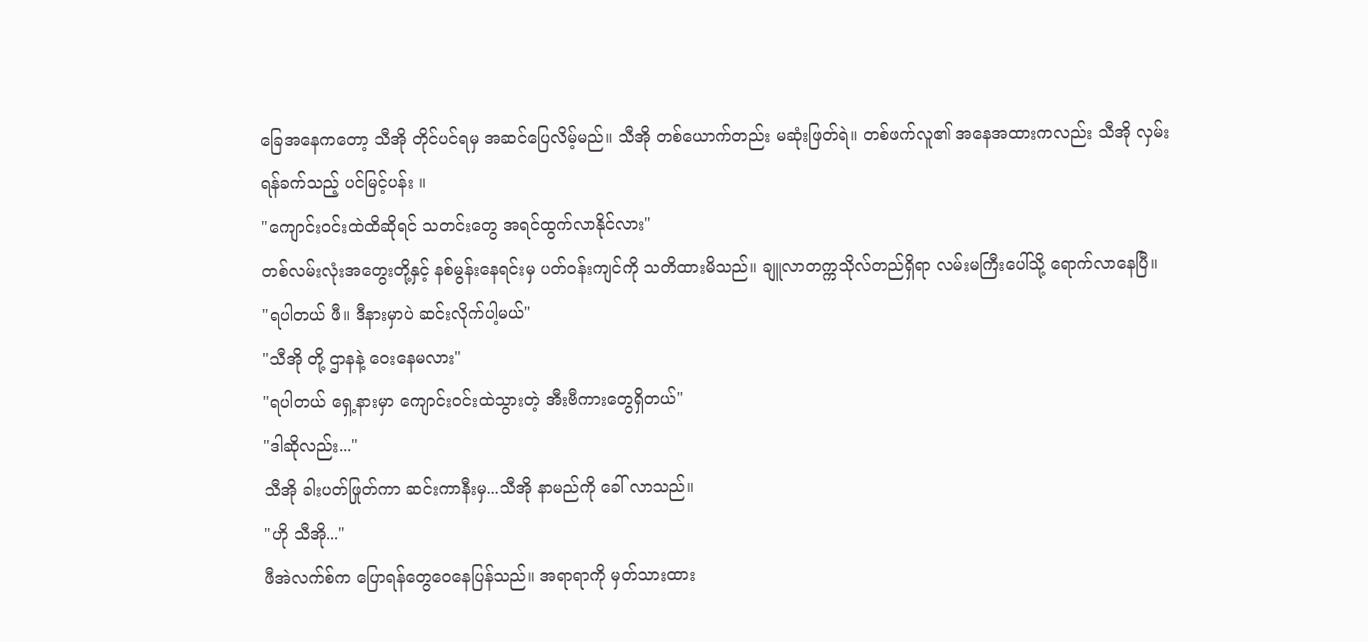ခြေအနေကတော့ သီအို တိုင်ပင်ရမှ အဆင်ပြေလိမ့်မည်။ သီအို တစ်ယောက်တည်း မဆုံးဖြတ်ရဲ။ တစ်ဖက်လူ၏ အနေအထားကလည်း သီအို လှမ်းရန်ခက်သည့် ပင်မြင့်ပန်း ။
"ကျောင်းဝင်းထဲထိဆိုရင် သတင်းတွေ အရင်ထွက်လာနိုင်လား"
တစ်လမ်းလုံးအတွေးတို့နှင့် နစ်မွန်းနေရင်းမှ ပတ်ဝန်းကျင်ကို သတိထားမိသည်။ ချူလာတက္ကသိုလ်တည်ရှိရာ လမ်းမကြီးပေါ်သို့ ရောက်လာနေပြီ။
"ရပါတယ် ဖီ။ ဒီနားမှာပဲ ဆင်းလိုက်ပါ့မယ်"
"သီအို တို့ ဌာနနဲ့ ဝေးနေမလား"
"ရပါတယ် ရှေ့နားမှာ ကျောင်းဝင်းထဲသွားတဲ့ အီးဗီကားတွေရှိတယ်"
"ဒါဆိုလည်း..."
သီအို ခါးပတ်ဖြုတ်ကာ ဆင်းကာနီးမှ...သီအို နာမည်ကို ခေါ် လာသည်။
"ဟို သီအို..."
ဖီအဲလက်စ်က ပြောရန်တွေဝေနေပြန်သည်။ အရာရာကို မှတ်သားထား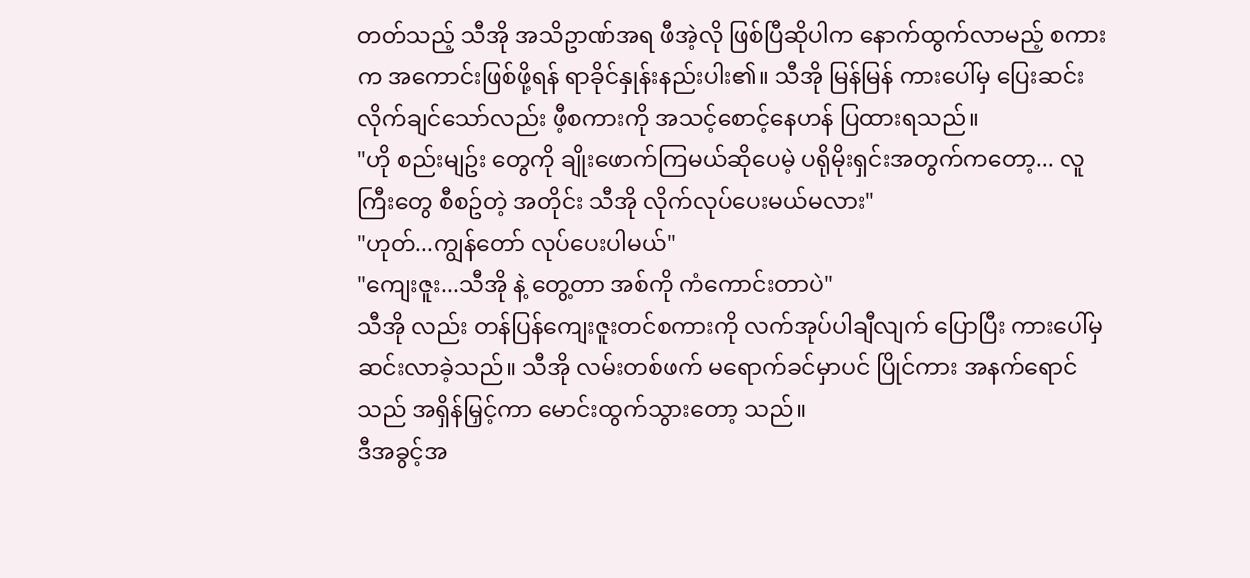တတ်သည့် သီအို အသိဥာဏ်အရ ဖီအဲ့လို ဖြစ်ပြီဆိုပါက နောက်ထွက်လာမည့် စကားက အကောင်းဖြစ်ဖို့ရန် ရာခိုင်နှုန်းနည်းပါး၏။ သီအို မြန်မြန် ကားပေါ်မှ ပြေးဆင်းလိုက်ချင်သော်လည်း ဖီ့စကားကို အသင့်စောင့်နေဟန် ပြထားရသည်။
"ဟို စည်းမျဥ်း တွေကို ချိုးဖောက်ကြမယ်ဆိုပေမဲ့ ပရိုမိုးရှင်းအတွက်ကတော့... လူကြီးတွေ စီစဥ်တဲ့ အတိုင်း သီအို လိုက်လုပ်ပေးမယ်မလား"
"ဟုတ်...ကျွန်တော် လုပ်ပေးပါမယ်"
"ကျေးဇူး...သီအို နဲ့ တွေ့တာ အစ်ကို ကံကောင်းတာပဲ"
သီအို လည်း တန်ပြန်ကျေးဇူးတင်စကားကို လက်အုပ်ပါချီလျက် ပြောပြီး ကားပေါ်မှ ဆင်းလာခဲ့သည်။ သီအို လမ်းတစ်ဖက် မရောက်ခင်မှာပင် ပြိုင်ကား အနက်ရောင်သည် အရှိန်မြှင့်ကာ မောင်းထွက်သွားတော့ သည်။
ဒီအခွင့်အ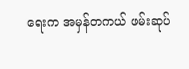ရေးက အမှန်တကယ် ဖမ်းဆုပ်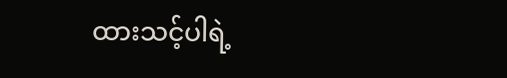ထားသင့်ပါရဲ့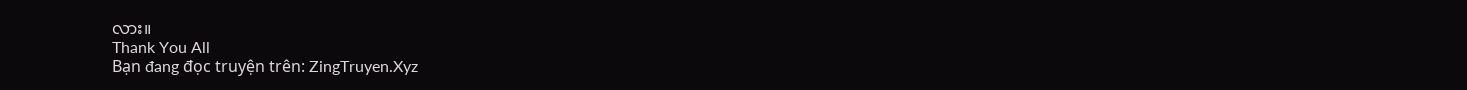လား။
Thank You All
Bạn đang đọc truyện trên: ZingTruyen.Xyz